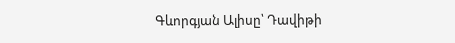Գևորգյան Ալիսը՝ Դավիթի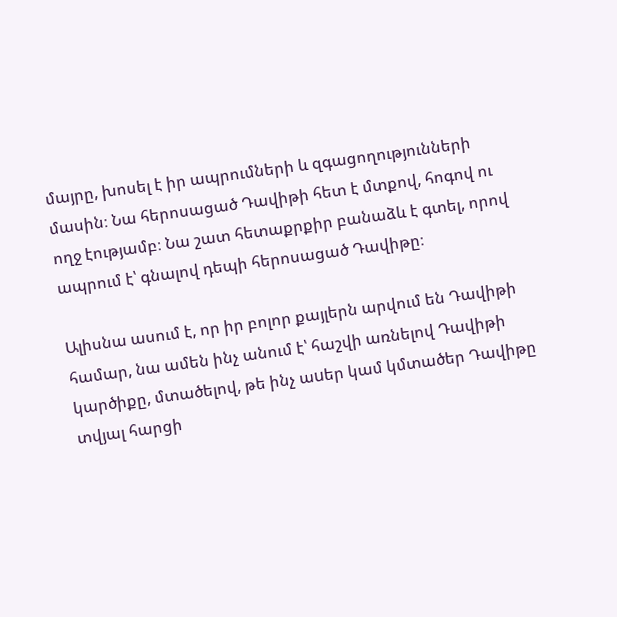մայրը, խոսել է իր ապրումների և զգացողությունների մասին։ Նա հերոսացած Դավիթի հետ է մտքով, հոգով ու ողջ էությամբ։ Նա շատ հետաքրքիր բանաձև է գտել, որով ապրում է՝ գնալով դեպի հերոսացած Դավիթը։

Ալիսնա ասում է, որ իր բոլոր քայլերն արվում են Դավիթի համար, նա ամեն ինչ անում է՝ հաշվի առնելով Դավիթի կարծիքը, մտածելով, թե ինչ աuեր կամ կմտածեր Դավիթը տվյալ հարցի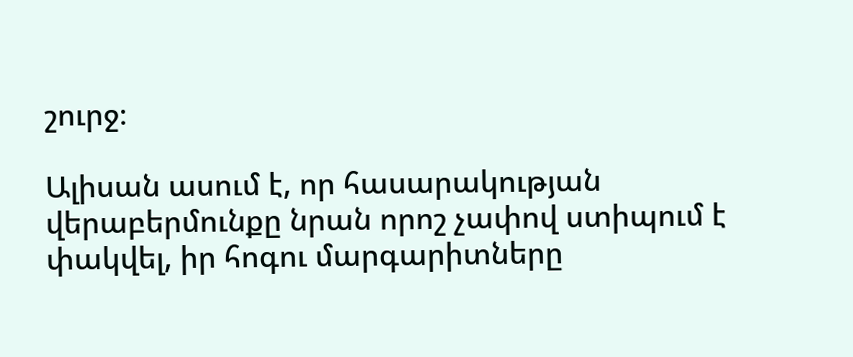շուրջ։

Ալիսան ասում է, որ հասարակության վերաբերմունքը նրան որոշ չափով ստիպում է փակվել, իր հոգու մարգարիտները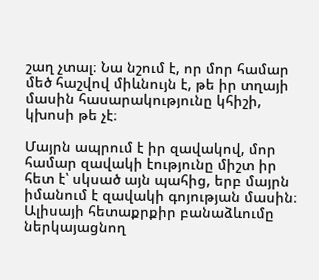շաղ չտալ։ Նա նշում է, որ մոր համար մեծ հաշվով միևնույն է, թե իր տղայի մասին հասարակությունը կհիշի, կխոսի թե չէ։

Մայրն ապրում է իր զավակով, մոր համար զավակի էությունը միշտ իր հետ է՝ սկսած այն պահից, երբ մայրն իմանում է զավակի գոյության մասին։ Ալիսայի հետաքրքիր բանաձևումը ներկայացնող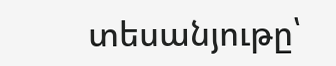տեսանյութը՝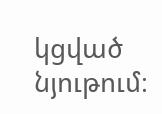կցված նյութում։